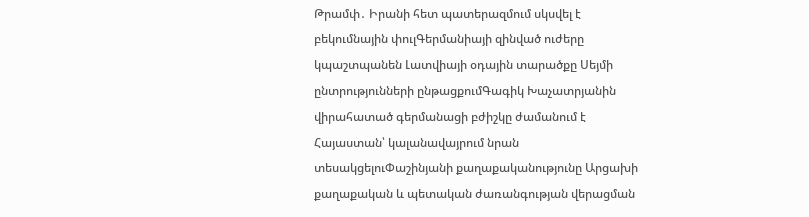Թրամփ․ Իրանի հետ պատերազմում սկսվել է բեկումնային փուլԳերմանիայի զինված ուժերը կպաշտպանեն Լատվիայի օդային տարածքը Սեյմի ընտրությունների ընթացքումԳագիկ Խաչատրյանին վիրահատած գերմանացի բժիշկը ժամանում է Հայաստան՝ կալանավայրում նրան տեսակցելուՓաշինյանի քաղաքականությունը Արցախի քաղաքական և պետական ժառանգության վերացման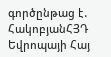գործընթաց է․ ՀակոբյանՀՅԴ Եվրոպայի Հայ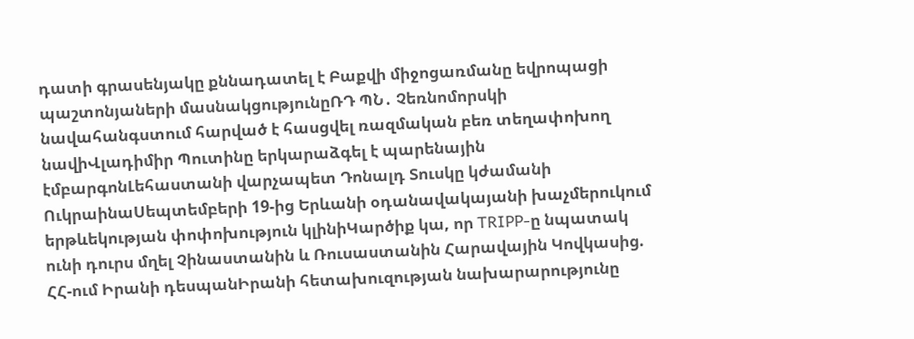դատի գրասենյակը քննադատել է Բաքվի միջոցառմանը եվրոպացի պաշտոնյաների մասնակցությունըՌԴ ՊՆ․ Չեռնոմորսկի նավահանգստում հարված է հասցվել ռազմական բեռ տեղափոխող նավիՎլադիմիր Պուտինը երկարաձգել է պարենային էմբարգոնԼեհաստանի վարչապետ Դոնալդ Տուսկը կժամանի ՈւկրաինաՍեպտեմբերի 19-ից Երևանի օդանավակայանի խաչմերուկում երթևեկության փոփոխություն կլինիԿարծիք կա, որ TRIPP-ը նպատակ ունի դուրս մղել Չինաստանին և Ռուսաստանին Հարավային Կովկասից. ՀՀ-ում Իրանի դեսպանԻրանի հետախուզության նախարարությունը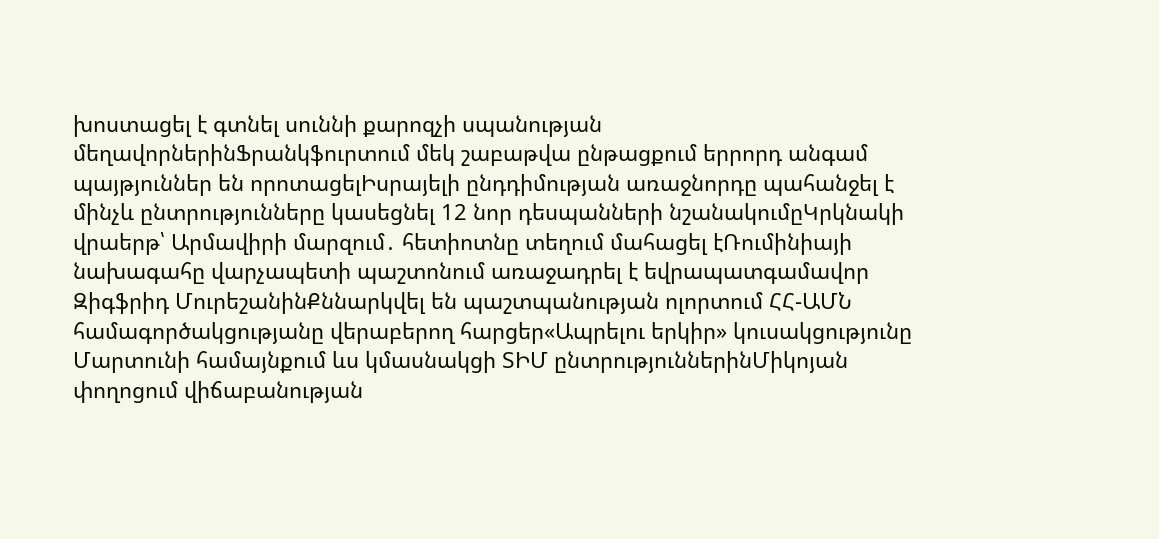խոստացել է գտնել սուննի քարոզչի սպանության մեղավորներինՖրանկֆուրտում մեկ շաբաթվա ընթացքում երրորդ անգամ պայթյուններ են որոտացելԻսրայելի ընդդիմության առաջնորդը պահանջել է մինչև ընտրությունները կասեցնել 12 նոր դեսպանների նշանակումըԿրկնակի վրաերթ՝ Արմավիրի մարզում․ հետիոտնը տեղում մահացել էՌումինիայի նախագահը վարչապետի պաշտոնում առաջադրել է եվրապատգամավոր Զիգֆրիդ ՄուրեշանինՔննարկվել են պաշտպանության ոլորտում ՀՀ-ԱՄՆ համագործակցությանը վերաբերող հարցեր«Ապրելու երկիր» կուսակցությունը Մարտունի համայնքում ևս կմասնակցի ՏԻՄ ընտրություններինՄիկոյան փողոցում վիճաբանության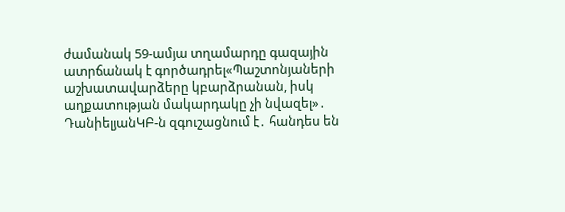ժամանակ 59-ամյա տղամարդը գազային ատրճանակ է գործադրել«Պաշտոնյաների աշխատավարձերը կբարձրանան, իսկ աղքատության մակարդակը չի նվազել»․ ԴանիելյանԿԲ-ն զգուշացնում է․ հանդես են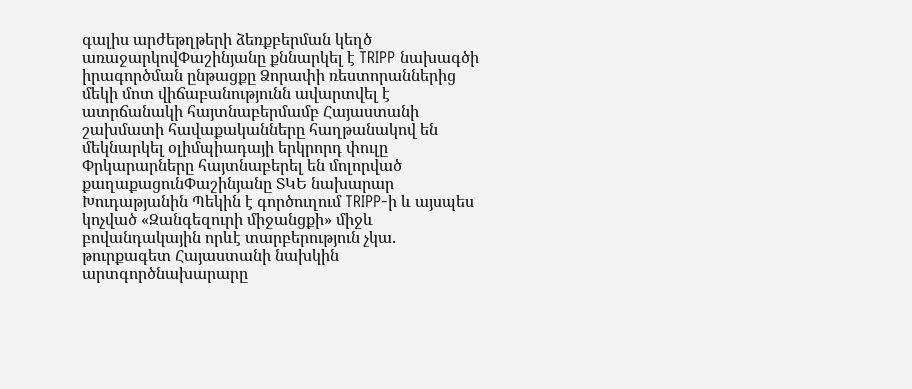գալիս արժեթղթերի ձեռքբերման կեղծ առաջարկովՓաշինյանը քննարկել է TRIPP նախագծի իրագործման ընթացքը Ձորափի ռեստորաններից մեկի մոտ վիճաբանությունն ավարտվել է ատրճանակի հայտնաբերմամբ Հայաստանի շախմատի հավաքականները հաղթանակով են մեկնարկել օլիմպիադայի երկրորդ փուլը Փրկարարները հայտնաբերել են մոլորված քաղաքացունՓաշինյանը ՏԿԵ նախարար Խուդաթյանին Պեկին է գործուղում TRIPP-ի և այսպես կոչված «Զանգեզուրի միջանցքի» միջև բովանդակային որևէ տարբերություն չկա. թուրքագետ Հայաստանի նախկին արտգործնախարարը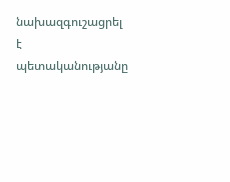նախազգուշացրել է պետականությանը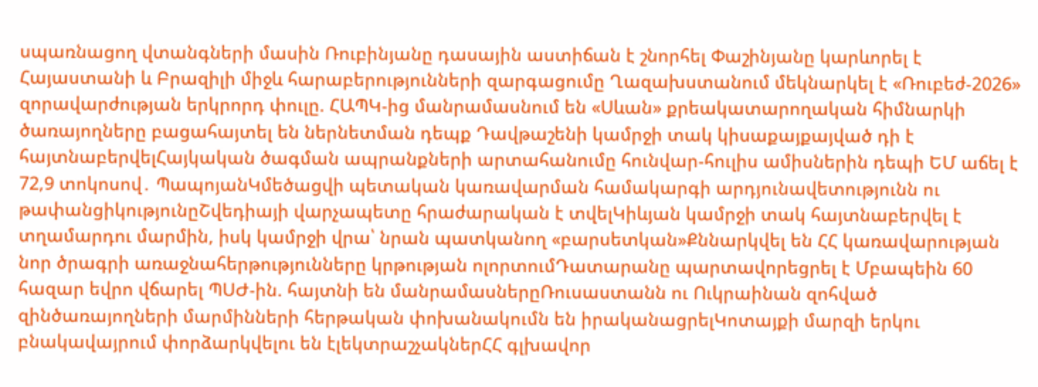սպառնացող վտանգների մասին Ռուբինյանը դասային աստիճան է շնորհել Փաշինյանը կարևորել է Հայաստանի և Բրազիլի միջև հարաբերությունների զարգացումը Ղազախստանում մեկնարկել է «Ռուբեժ-2026» զորավարժության երկրորդ փուլը. ՀԱՊԿ-ից մանրամասնում են «Սևան» քրեակատարողական հիմնարկի ծառայողները բացահայտել են ներնետման դեպք Դավթաշենի կամրջի տակ կիսաքայքայված դի է հայտնաբերվելՀայկական ծագման ապրանքների արտահանումը հունվար-հուլիս ամիսներին դեպի ԵՄ աճել է 72,9 տոկոսով․ ՊապոյանԿմեծացվի պետական կառավարման համակարգի արդյունավետությունն ու թափանցիկությունըՇվեդիայի վարչապետը հրաժարական է տվելԿիևյան կամրջի տակ հայտնաբերվել է տղամարդու մարմին, իսկ կամրջի վրա՝ նրան պատկանող «բարսետկան»Քննարկվել են ՀՀ կառավարության նոր ծրագրի առաջնահերթությունները կրթության ոլորտումԴատարանը պարտավորեցրել է Մբապեին 60 հազար եվրո վճարել ՊՍԺ-ին. հայտնի են մանրամասներըՌուսաստանն ու Ուկրաինան զոհված զինծառայողների մարմինների հերթական փոխանակումն են իրականացրելԿոտայքի մարզի երկու բնակավայրում փորձարկվելու են էլեկտրաշչակներՀՀ գլխավոր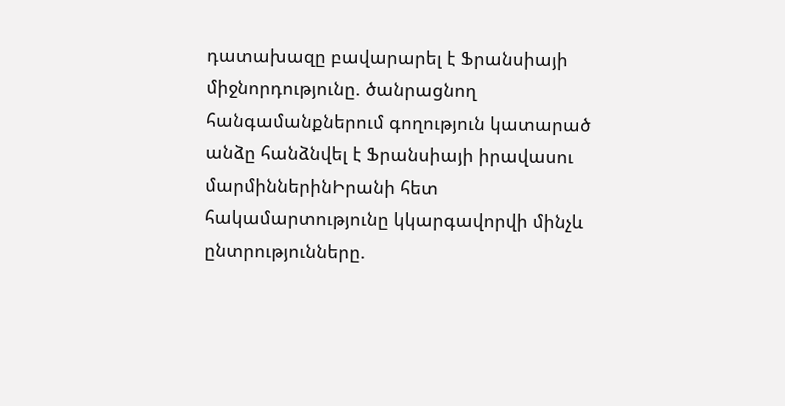դատախազը բավարարել է Ֆրանսիայի միջնորդությունը. ծանրացնող հանգամանքներում գողություն կատարած անձը հանձնվել է Ֆրանսիայի իրավասու մարմիններինԻրանի հետ հակամարտությունը կկարգավորվի մինչև ընտրությունները.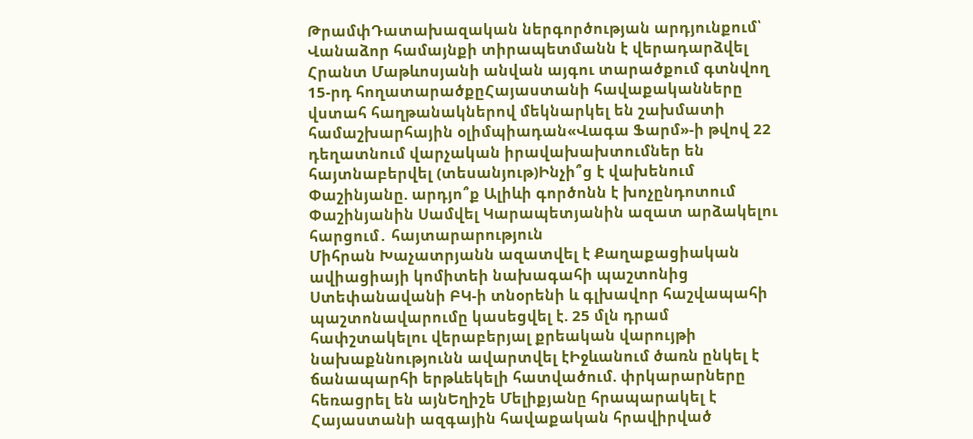ԹրամփԴատախազական ներգործության արդյունքում՝ Վանաձոր համայնքի տիրապետմանն է վերադարձվել Հրանտ Մաթևոսյանի անվան այգու տարածքում գտնվող 15-րդ հողատարածքըՀայաստանի հավաքականները վստահ հաղթանակներով մեկնարկել են շախմատի համաշխարհային օլիմպիադան«Վագա Ֆարմ»-ի թվով 22 դեղատնում վարչական իրավախախտումներ են հայտնաբերվել (տեսանյութ)Ինչի՞ց է վախենում Փաշինյանը. արդյո՞ք Ալիևի գործոնն է խոչընդոտում Փաշինյանին Սամվել Կարապետյանին ազատ արձակելու հարցում․ հայտարարություն
Միհրան Խաչատրյանն ազատվել է Քաղաքացիական ավիացիայի կոմիտեի նախագահի պաշտոնից
Ստեփանավանի ԲԿ-ի տնօրենի և գլխավոր հաշվապահի պաշտոնավարումը կասեցվել է. 25 մլն դրամ հափշտակելու վերաբերյալ քրեական վարույթի նախաքննությունն ավարտվել էԻջևանում ծառն ընկել է ճանապարհի երթևեկելի հատվածում. փրկարարները հեռացրել են այնԵղիշե Մելիքյանը հրապարակել է Հայաստանի ազգային հավաքական հրավիրված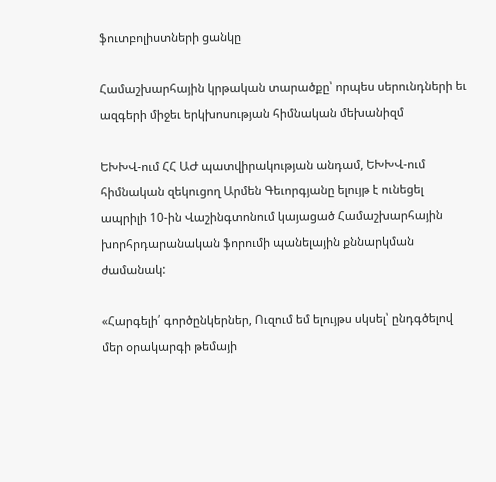ֆուտբոլիստների ցանկը

Համաշխարհային կրթական տարածքը՝ որպես սերունդների եւ ազգերի միջեւ երկխոսության հիմնական մեխանիզմ

ԵԽԽՎ-ում ՀՀ ԱԺ պատվիրակության անդամ, ԵԽԽՎ-ում հիմնական զեկուցող Արմեն Գեւորգյանը ելույթ է ունեցել ապրիլի 10-ին Վաշինգտոնում կայացած Համաշխարհային խորհրդարանական ֆորումի պանելային քննարկման ժամանակ:

«Հարգելի՛ գործընկերներ, Ուզում եմ ելույթս սկսել՝ ընդգծելով մեր օրակարգի թեմայի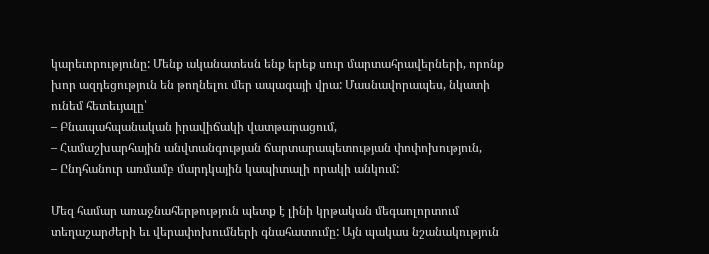կարեւորությունը: Մենք ականատեսն ենք երեք սուր մարտահրավերների, որոնք խոր ազդեցություն են թողնելու մեր ապագայի վրա: Մասնավորապես, նկատի ունեմ հետեւյալը՝
– Բնապահպանական իրավիճակի վատթարացում,
– Համաշխարհային անվտանգության ճարտարապետության փոփոխություն,
– Ընդհանուր առմամբ մարդկային կապիտալի որակի անկում:

Մեզ համար առաջնահերթություն պետք է լինի կրթական մեգաոլորտում տեղաշարժերի եւ վերափոխումների գնահատումը: Այն պակաս նշանակություն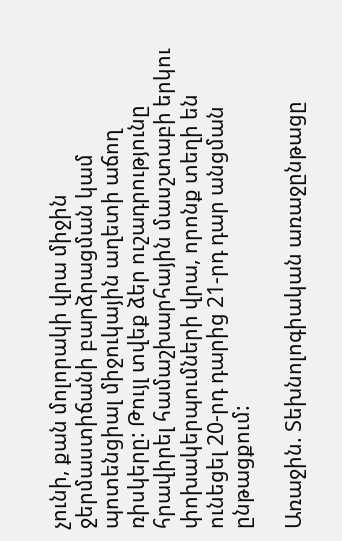չունի, քան մոլորակի վրա միջին ջերմաստիճանի բարձրացման կամ պոտենցիալ միջուկային աղետի աճող ռիսկերը: Թույլ տվեք ձեր ուշադրությունը հրավիրել համաշխարհային մասշտաբի երկու փոխակերպումների վրա, որոնք տեղի են ունեցել 20-րդ դարից 21-րդ դար անցման ընթացքում:

Առաջին. Տեխնոլոգիական առաջընթացը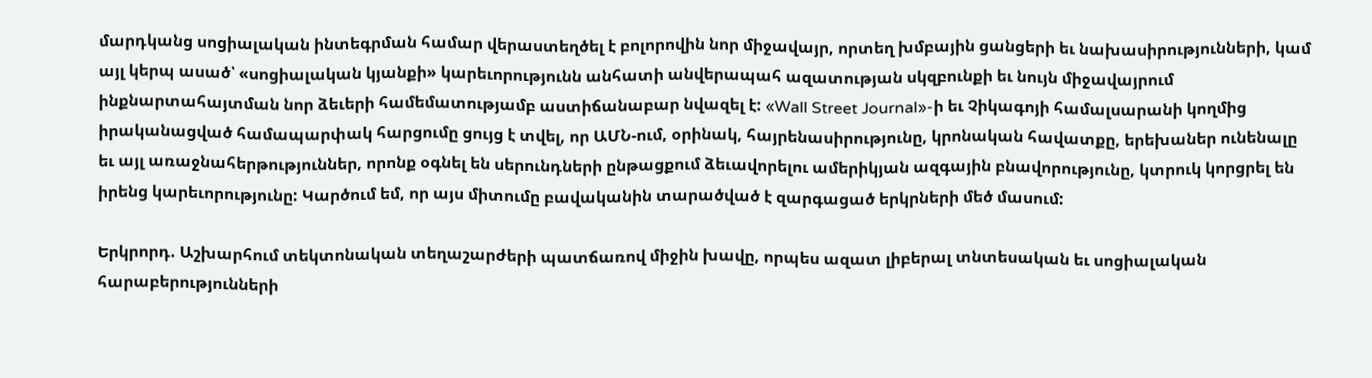մարդկանց սոցիալական ինտեգրման համար վերաստեղծել է բոլորովին նոր միջավայր, որտեղ խմբային ցանցերի եւ նախասիրությունների, կամ այլ կերպ ասած՝ «սոցիալական կյանքի» կարեւորությունն անհատի անվերապահ ազատության սկզբունքի եւ նույն միջավայրում ինքնարտահայտման նոր ձեւերի համեմատությամբ աստիճանաբար նվազել է: «Wall Street Journal»-ի եւ Չիկագոյի համալսարանի կողմից իրականացված համապարփակ հարցումը ցույց է տվել, որ ԱՄՆ-ում, օրինակ, հայրենասիրությունը, կրոնական հավատքը, երեխաներ ունենալը եւ այլ առաջնահերթություններ, որոնք օգնել են սերունդների ընթացքում ձեւավորելու ամերիկյան ազգային բնավորությունը, կտրուկ կորցրել են իրենց կարեւորությունը: Կարծում եմ, որ այս միտումը բավականին տարածված է զարգացած երկրների մեծ մասում:

Երկրորդ. Աշխարհում տեկտոնական տեղաշարժերի պատճառով միջին խավը, որպես ազատ լիբերալ տնտեսական եւ սոցիալական հարաբերությունների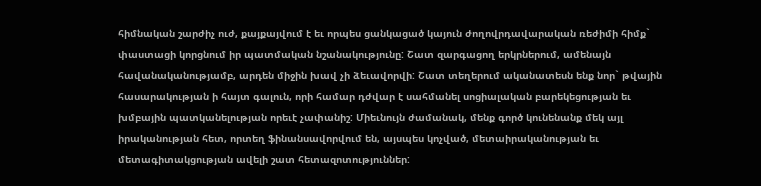հիմնական շարժիչ ուժ, քայքայվում է եւ որպես ցանկացած կայուն ժողովրդավարական ռեժիմի հիմք` փաստացի կորցնում իր պատմական նշանակությունը: Շատ զարգացող երկրներում, ամենայն հավանականությամբ, արդեն միջին խավ չի ձեւավորվի: Շատ տեղերում ականատեսն ենք նոր` թվային հասարակության ի հայտ գալուն, որի համար դժվար է սահմանել սոցիալական բարեկեցության եւ խմբային պատկանելության որեւէ չափանիշ: Միեւնույն ժամանակ, մենք գործ կունենանք մեկ այլ իրականության հետ, որտեղ ֆինանսավորվում են, այսպես կոչված, մետաիրականության եւ մետագիտակցության ավելի շատ հետազոտություններ: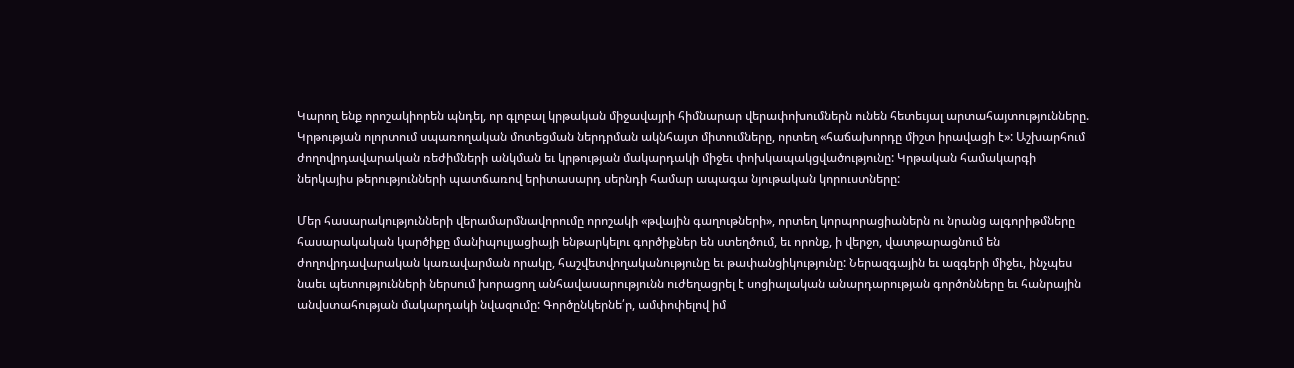Կարող ենք որոշակիորեն պնդել, որ գլոբալ կրթական միջավայրի հիմնարար վերափոխումներն ունեն հետեւյալ արտահայտությունները. Կրթության ոլորտում սպառողական մոտեցման ներդրման ակնհայտ միտումները, որտեղ «հաճախորդը միշտ իրավացի է»: Աշխարհում ժողովրդավարական ռեժիմների անկման եւ կրթության մակարդակի միջեւ փոխկապակցվածությունը: Կրթական համակարգի ներկայիս թերությունների պատճառով երիտասարդ սերնդի համար ապագա նյութական կորուստները:

Մեր հասարակությունների վերամարմնավորումը որոշակի «թվային գաղութների», որտեղ կորպորացիաներն ու նրանց ալգորիթմները հասարակական կարծիքը մանիպուլյացիայի ենթարկելու գործիքներ են ստեղծում, եւ որոնք, ի վերջո, վատթարացնում են ժողովրդավարական կառավարման որակը, հաշվետվողականությունը եւ թափանցիկությունը: Ներազգային եւ ազգերի միջեւ, ինչպես նաեւ պետությունների ներսում խորացող անհավասարությունն ուժեղացրել է սոցիալական անարդարության գործոնները եւ հանրային անվստահության մակարդակի նվազումը: Գործընկերնե՛ր, ամփոփելով իմ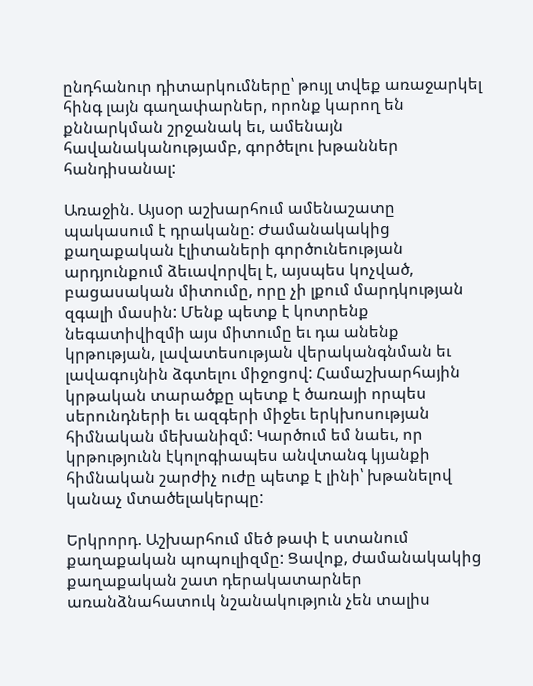ընդհանուր դիտարկումները՝ թույլ տվեք առաջարկել հինգ լայն գաղափարներ, որոնք կարող են քննարկման շրջանակ եւ, ամենայն հավանականությամբ, գործելու խթաններ հանդիսանալ:

Առաջին. Այսօր աշխարհում ամենաշատը պակասում է դրականը: Ժամանակակից քաղաքական էլիտաների գործունեության արդյունքում ձեւավորվել է, այսպես կոչված, բացասական միտումը, որը չի լքում մարդկության զգալի մասին: Մենք պետք է կոտրենք նեգատիվիզմի այս միտումը եւ դա անենք կրթության, լավատեսության վերականգնման եւ լավագույնին ձգտելու միջոցով: Համաշխարհային կրթական տարածքը պետք է ծառայի որպես սերունդների եւ ազգերի միջեւ երկխոսության հիմնական մեխանիզմ: Կարծում եմ նաեւ, որ կրթությունն էկոլոգիապես անվտանգ կյանքի հիմնական շարժիչ ուժը պետք է լինի՝ խթանելով կանաչ մտածելակերպը:

Երկրորդ. Աշխարհում մեծ թափ է ստանում քաղաքական պոպուլիզմը: Ցավոք, ժամանակակից քաղաքական շատ դերակատարներ առանձնահատուկ նշանակություն չեն տալիս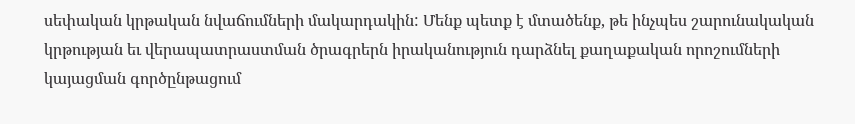սեփական կրթական նվաճումների մակարդակին: Մենք պետք է մտածենք, թե ինչպես շարունակական կրթության եւ վերապատրաստման ծրագրերն իրականություն դարձնել քաղաքական որոշումների կայացման գործընթացում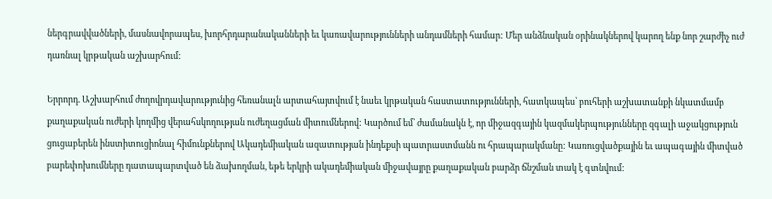ներգրավվածների, մասնավորապես, խորհրդարանականների եւ կառավարությունների անդամների համար: Մեր անձնական օրինակներով կարող ենք նոր շարժիչ ուժ դառնալ կրթական աշխարհում:

Երրորդ. Աշխարհում ժողովրդավարությունից հեռանալն արտահայտվում է նաեւ կրթական հաստատությունների, հատկապես՝ բուհերի աշխատանքի նկատմամբ քաղաքական ուժերի կողմից վերահսկողության ուժեղացման միտումներով: Կարծում եմ՝ ժամանակն է, որ միջազգային կազմակերպությունները զգալի աջակցություն ցուցաբերեն ինստիտուցիոնալ հիմունքներով Ակադեմիական ազատության ինդեքսի պատրաստմանն ու հրապարակմանը: Կառուցվածքային եւ ապագային միտված բարեփոխումները դատապարտված են ձախողման, եթե երկրի ակադեմիական միջավայրը քաղաքական բարձր ճնշման տակ է գտնվում: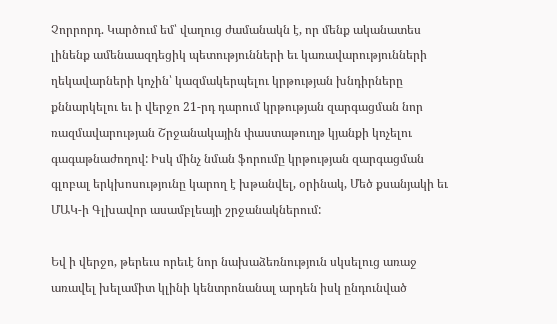Չորրորդ. Կարծում եմ՝ վաղուց ժամանակն է, որ մենք ականատես լինենք ամենաազդեցիկ պետությունների եւ կառավարությունների ղեկավարների կոչին՝ կազմակերպելու կրթության խնդիրները քննարկելու եւ ի վերջո 21-րդ դարում կրթության զարգացման նոր ռազմավարության Շրջանակային փաստաթուղթ կյանքի կոչելու գագաթնաժողով: Իսկ մինչ նման ֆորումը կրթության զարգացման գլոբալ երկխոսությունը կարող է խթանվել, օրինակ, Մեծ քսանյակի եւ ՄԱԿ-ի Գլխավոր ասամբլեայի շրջանակներում:

Եվ ի վերջո, թերեւս որեւէ նոր նախաձեռնություն սկսելուց առաջ առավել խելամիտ կլինի կենտրոնանալ արդեն իսկ ընդունված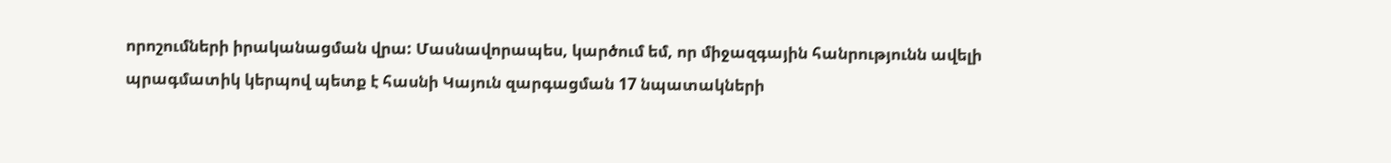որոշումների իրականացման վրա: Մասնավորապես, կարծում եմ, որ միջազգային հանրությունն ավելի պրագմատիկ կերպով պետք է հասնի Կայուն զարգացման 17 նպատակների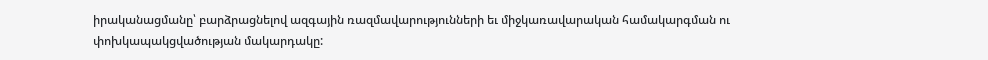իրականացմանը՝ բարձրացնելով ազգային ռազմավարությունների եւ միջկառավարական համակարգման ու փոխկապակցվածության մակարդակը: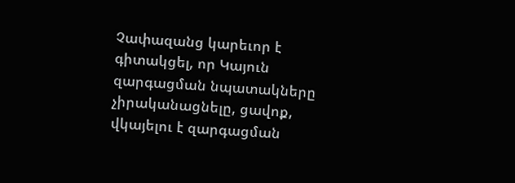Չափազանց կարեւոր է գիտակցել, որ Կայուն զարգացման նպատակները չիրականացնելը, ցավոք, վկայելու է զարգացման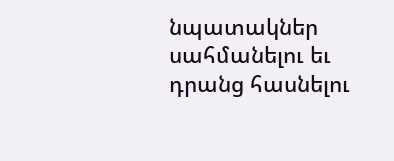նպատակներ սահմանելու եւ դրանց հասնելու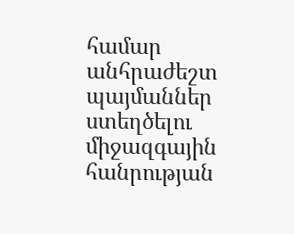համար անհրաժեշտ պայմաններ ստեղծելու միջազգային հանրության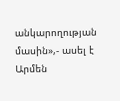անկարողության մասին»,- ասել է Արմեն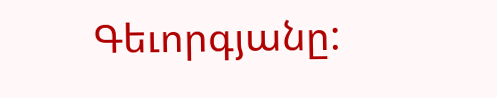Գեւորգյանը: